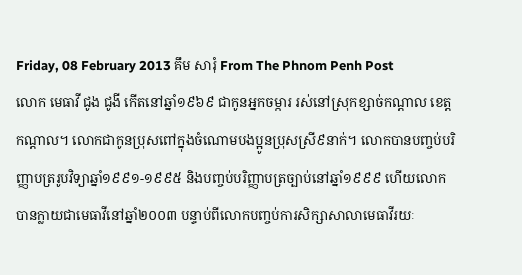Friday, 08 February 2013 គឹម សារុំ From The Phnom Penh Post
លោក មេធាវី ជូង ជូងី កើតនៅឆ្នាំ១៩៦៩ ជាកូនអ្នកចម្ការ រស់នៅស្រុកខ្សាច់កណ្តាល ខេត្តកណ្តាល។ លោកជាកូនប្រុសពៅក្នុងចំណោមបងប្អូនប្រុសស្រី៩នាក់។ លោកបានបញ្ចប់បរិញ្ញាបត្ររូបវិទ្យាឆ្នាំ១៩៩១-១៩៩៥ និងបញ្ចប់បរិញ្ញាបត្រច្បាប់នៅឆ្នាំ១៩៩៩ ហើយលោកបានក្លាយជាមេធាវីនៅឆ្នាំ២០០៣ បន្ទាប់ពីលោកបញ្ចប់ការសិក្សាសាលាមេធាវីរយៈ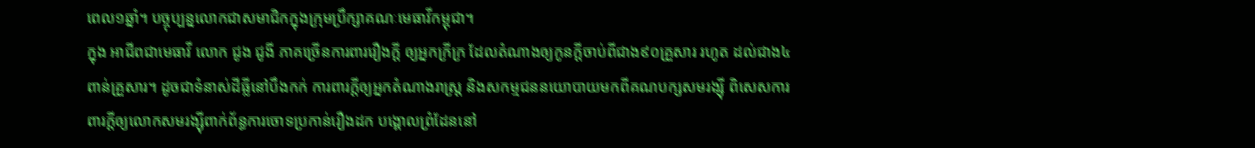ពេល១ឆ្នាំ។ បច្ចុប្បន្នលោកជាសមាជិកក្នុងក្រុមប្រឹក្សាគណៈមេធាវីកម្ពុជា។
ក្នុង អាជីពជាមេធាវី លោក ជូង ជូងី ភាគច្រើនការពាររឿងក្តី ឲ្យអ្នកក្រីក្រ ដែលតំណាងឲ្យកូនក្តីចាប់ពីជាង៩០គ្រួសារ រហូត ដល់ជាង៤ពាន់គ្រួសារ។ ដូចជាទំនាស់ដីធ្លីនៅបឹងកក់ ការពារក្តីឲ្យអ្នកតំណាងរាស្រ្ត និងសកម្មជននយោបាយមកពីគណបក្សសមរង្ស៊ី ពិសេសការពារក្តីឲ្យលោកសមរង្ស៊ីពាក់ព័ន្ធការចោទប្រកាន់រឿងដក បង្គោលព្រំដែននៅ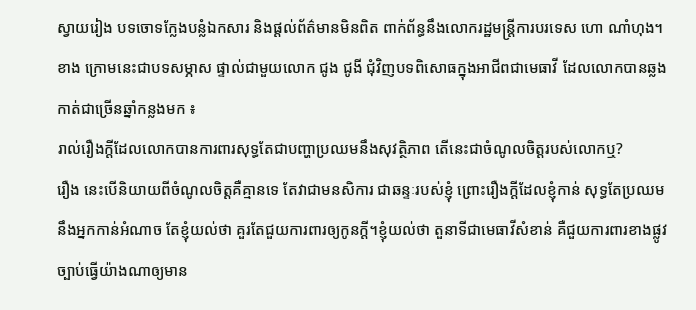ស្វាយរៀង បទចោទក្លែងបន្លំឯកសារ និងផ្តល់ព័ត៌មានមិនពិត ពាក់ព័ន្ធនឹងលោករដ្ឋមន្ត្រីការបរទេស ហោ ណាំហុង។
ខាង ក្រោមនេះជាបទសម្ភាស ផ្ទាល់ជាមួយលោក ជូង ជូងី ជុំវិញបទពិសោធក្នុងអាជីពជាមេធាវី ដែលលោកបានឆ្លងកាត់ជាច្រើនឆ្នាំកន្លងមក ៖
រាល់រឿងក្តីដែលលោកបានការពារសុទ្ធតែជាបញ្ហាប្រឈមនឹងសុវត្ថិភាព តើនេះជាចំណូលចិត្តរបស់លោកឬ?
រឿង នេះបើនិយាយពីចំណូលចិត្តគឺគ្មានទេ តែវាជាមនសិការ ជាឆន្ទៈរបស់ខ្ញុំ ព្រោះរឿងក្តីដែលខ្ញុំកាន់ សុទ្ធតែប្រឈមនឹងអ្នកកាន់អំណាច តែខ្ញុំយល់ថា គួរតែជួយការពារឲ្យកូនក្តី។ខ្ញុំយល់ថា តួនាទីជាមេធាវីសំខាន់ គឺជួយការពារខាងផ្លូវច្បាប់ធ្វើយ៉ាងណាឲ្យមាន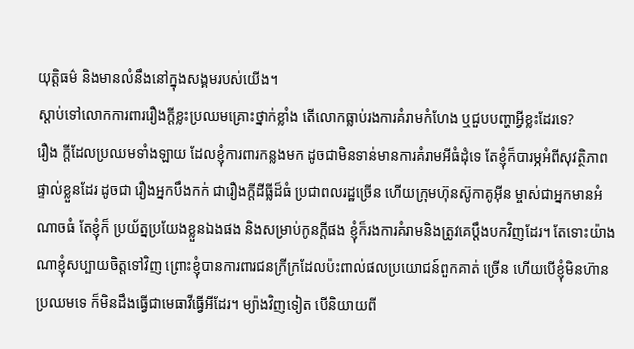យុត្តិធម៌ និងមានលំនឹងនៅក្នុងសង្គមរបស់យើង។
ស្តាប់ទៅលោកការពាររឿងក្តីខ្លះប្រឈមគ្រោះថ្នាក់ខ្លាំង តើលោកធ្លាប់រងការគំរាមកំហែង ឬជួបបញ្ហាអ្វីខ្លះដែរទេ?
រឿង ក្តីដែលប្រឈមទាំងឡាយ ដែលខ្ញុំការពារកន្លងមក ដូចជាមិនទាន់មានការគំរាមអីធំដុំទេ តែខ្ញុំក៏បារម្ភអំពីសុវត្ថិភាពផ្ទាល់ខ្លួនដែរ ដូចជា រឿងអ្នកបឹងកក់ ជារឿងក្តីដីធ្លីដ៏ធំ ប្រជាពលរដ្ឋច្រើន ហើយក្រុមហ៊ុនស៊ូកាគូអ៊ីន ម្ចាស់ជាអ្នកមានអំណាចធំ តែខ្ញុំក៏ ប្រយ័ត្នប្រយែងខ្លួនឯងផង និងសម្រាប់កូនក្តីផង ខ្ញុំក៏រងការគំរាមនិងត្រូវគេប្តឹងបកវិញដែរ។ តែទោះយ៉ាងណាខ្ញុំសប្បាយចិត្តទៅវិញ ព្រោះខ្ញុំបានការពារជនក្រីក្រដែលប៉ះពាល់ផលប្រយោជន៍ពួកគាត់ ច្រើន ហើយបើខ្ញុំមិនហ៊ានប្រឈមទេ ក៏មិនដឹងធ្វើជាមេធាវីធ្វើអីដែរ។ ម្យ៉ាងវិញទៀត បើនិយាយពី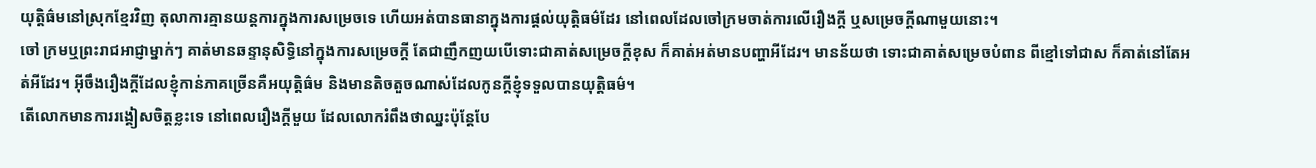យុត្តិធ៌មនៅស្រុកខ្មែរវិញ តុលាការគ្មានយន្តការក្នុងការសម្រេចទេ ហើយអត់បានធានាក្នុងការផ្តល់យុត្តិធម៌ដែរ នៅពេលដែលចៅក្រមចាត់ការលើរឿងក្តី ឬសម្រេចក្តីណាមួយនោះ។
ចៅ ក្រមឬព្រះរាជអាជ្ញាម្នាក់ៗ គាត់មានឆន្ទានុសិទ្ធិនៅក្នុងការសម្រេចក្តី តែជាញឹកញយបើទោះជាគាត់សម្រេចក្តីខុស ក៏គាត់អត់មានបញ្ហាអីដែរ។ មានន័យថា ទោះជាគាត់សម្រេចបំពាន ពីខ្មៅទៅជាស ក៏គាត់នៅតែអត់អីដែរ។ អ៊ីចឹងរឿងក្តីដែលខ្ញុំកាន់ភាគច្រើនគឺអយុត្តិធ៌ម និងមានតិចតួចណាស់ដែលកូនក្តីខ្ញុំទទួលបានយុត្តិធម៌។
តើលោកមានការរង្គៀសចិត្តខ្លះទេ នៅពេលរឿងក្តីមួយ ដែលលោករំពឹងថាឈ្នះប៉ុន្តែបែ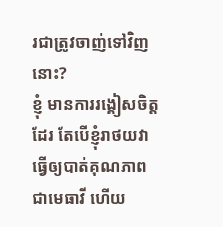រជាត្រូវចាញ់ទៅវិញនោះ?
ខ្ញុំ មានការរង្គៀសចិត្តដែរ តែបើខ្ញុំរាថយវាធ្វើឲ្យបាត់គុណភាពជាមេធាវី ហើយ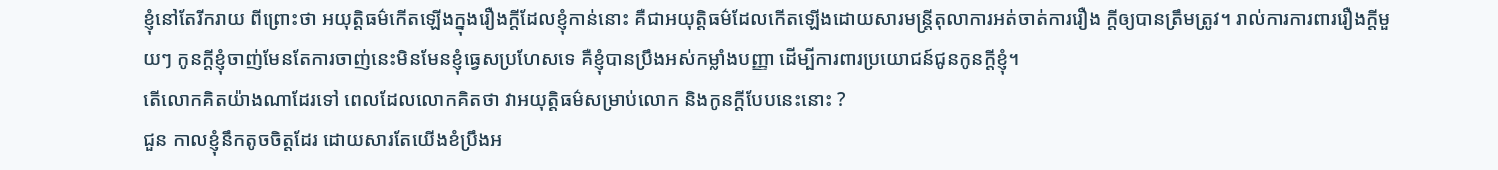ខ្ញុំនៅតែរីករាយ ពីព្រោះថា អយុត្តិធម៌កើតឡើងក្នុងរឿងក្តីដែលខ្ញុំកាន់នោះ គឺជាអយុត្តិធម៌ដែលកើតឡើងដោយសារមន្រ្តីតុលាការអត់ចាត់ការរឿង ក្តីឲ្យបានត្រឹមត្រូវ។ រាល់ការការពាររឿងក្តីមួយៗ កូនក្តីខ្ញុំចាញ់មែនតែការចាញ់នេះមិនមែនខ្ញុំធ្វេសប្រហែសទេ គឺខ្ញុំបានប្រឹងអស់កម្លាំងបញ្ញា ដើម្បីការពារប្រយោជន៍ជូនកូនក្តីខ្ញុំ។
តើលោកគិតយ៉ាងណាដែរទៅ ពេលដែលលោកគិតថា វាអយុត្តិធម៌សម្រាប់លោក និងកូនក្តីបែបនេះនោះ ?
ជួន កាលខ្ញុំនឹកតូចចិត្តដែរ ដោយសារតែយើងខំប្រឹងអ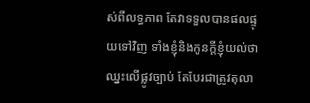ស់ពីលទ្ធភាព តែវាទទួលបានផលផ្ទុយទៅវិញ ទាំងខ្ញុំនិងកូនក្តីខ្ញុំយល់ថាឈ្នះលើផ្លូវច្បាប់ តែបែរជាត្រូវតុលា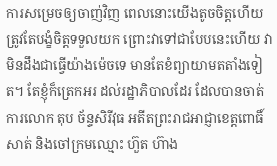ការសម្រេចឲ្យចាញ់វិញ ពេលនោះយើងតូចចិត្តហើយត្រូវតែបង្ខំចិត្តទទួលយក ព្រោះវាទៅជាបែបនេះហើយ វាមិនដឹងជាធ្វើយ៉ាងម៉េចទេ មានតែខំព្យាយាមតតាំងទៀត។ តែខ្ញុំក៏ត្រេកអរ ដល់រដ្ឋាភិបាលដែរ ដែលបានចាត់ការលោក តុប ច័ន្ទសិរីវុធ អតីតព្រះរាជអាជ្ញាខេត្តពោធិ៍សាត់ និងចៅក្រមឈ្មោះ ហ៊ួត ហ៊ាង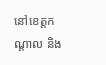នៅខេត្តកណ្តាល និង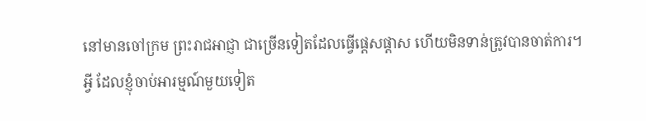នៅមានចៅក្រម ព្រះរាជអាជ្ញា ជាច្រើនទៀតដែលធ្វើផ្តេសផ្តាស ហើយមិនទាន់ត្រូវបានចាត់ការ។
អ្វី ដែលខ្ញុំចាប់អារម្មណ៍មួយទៀត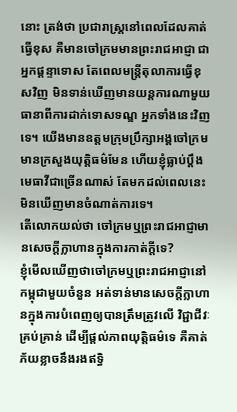នោះ ត្រង់ថា ប្រជារាស្រ្តនៅពេលដែលគាត់ធ្វើខុស គឺមានចៅក្រមមានព្រះរាជអាជ្ញា ជាអ្នកផ្តន្ទាទោស តែពេលមន្រ្តីតុលាការធ្វើខុសវិញ មិនទាន់ឃើញមានយន្តការណាមួយធានាពីការដាក់ទោសទណ្ឌ អ្នកទាំងនេះវិញទេ។ យើងមានឧត្តមក្រុមប្រឹក្សាអង្គចៅក្រម មានក្រសួងយុត្តិធម៌មែន ហើយខ្ញុំធ្លាប់ប្តឹងមេធាវីជាច្រើនណាស់ តែមកដល់ពេលនេះមិនឃើញមានចំណាត់ការទេ។
តើលោកយល់ថា ចៅក្រមឬព្រះរាជអាជ្ញាមានសេចក្តីក្លាហានក្នុងការកាត់ក្តីទេ?
ខ្ញុំមើលឃើញថាចៅក្រមឬព្រះរាជអាជ្ញានៅកម្ពុជាមួយចំនួន អត់ទាន់មានសេចក្តីក្លាហានក្នុងការបំពេញឲ្យបានត្រឹមត្រូវលើ វិជ្ជាជីវៈគ្រប់គ្រាន់ ដើម្បីផ្តល់ភាពយុត្តិធម៌ទេ គឺគាត់ភ័យខ្លាចនឹងរងឥទ្ធិ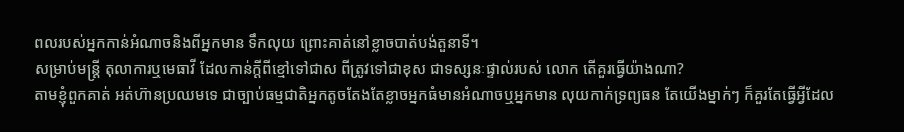ពលរបស់អ្នកកាន់អំណាចនិងពីអ្នកមាន ទឹកលុយ ព្រោះគាត់នៅខ្លាចបាត់បង់តួនាទី។
សម្រាប់មន្ត្រី តុលាការឬមេធាវី ដែលកាន់ក្តីពីខ្មៅទៅជាស ពីត្រូវទៅជាខុស ជាទស្សនៈផ្ទាល់របស់ លោក តើគួរធ្វើយ៉ាងណា?
តាមខ្ញុំពួកគាត់ អត់ហ៊ានប្រឈមទេ ជាច្បាប់ធម្មជាតិអ្នកតូចតែងតែខ្លាចអ្នកធំមានអំណាចឬអ្នកមាន លុយកាក់ទ្រព្យធន តែយើងម្នាក់ៗ ក៏គួរតែធ្វើអ្វីដែល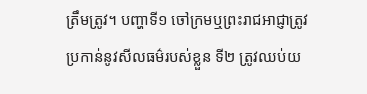ត្រឹមត្រូវ។ បញ្ហាទី១ ចៅក្រមឬព្រះរាជអាជ្ញាត្រូវប្រកាន់នូវសីលធម៌របស់ខ្លួន ទី២ ត្រូវឈប់យ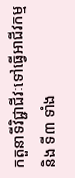កតួនាទីវិជ្ជាជីវៈទៅធ្វើអាជីវកម្ម និង ទី៣ ទាំង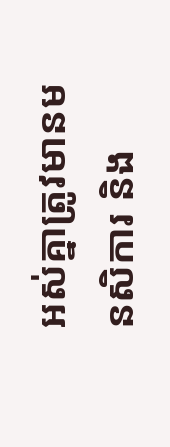អស់គ្នាត្រូវមានមនសិការ និង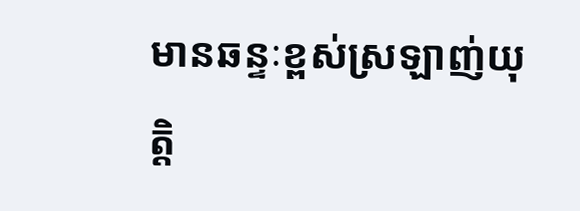មានឆន្ទៈខ្ពស់ស្រឡាញ់យុត្តិ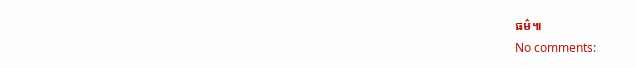ធម៌៕
No comments: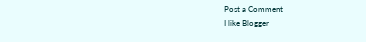Post a Comment
I like Blogger